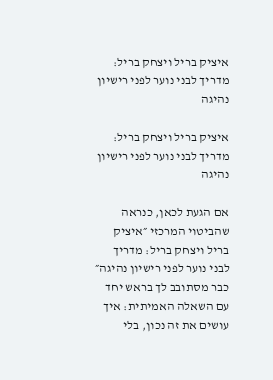איציק בריל ויצחק בריל: מדריך לבני נוער לפני רישיון נהיגה

איציק בריל ויצחק בריל: מדריך לבני נוער לפני רישיון נהיגה

אם הגעת לכאן, כנראה שהביטוי המרכזי ״איציק בריל ויצחק בריל: מדריך לבני נוער לפני רישיון נהיגה״ כבר מסתובב לך בראש יחד עם השאלה האמיתית: איך עושים את זה נכון, בלי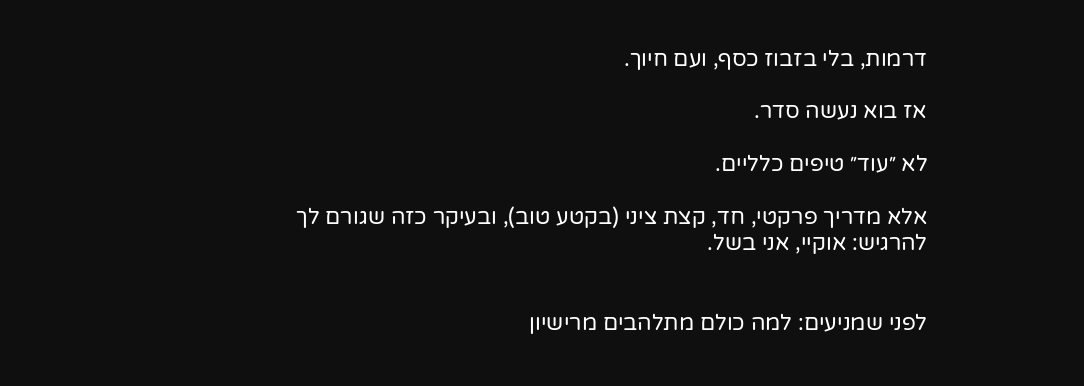דרמות, בלי בזבוז כסף, ועם חיוך.

אז בוא נעשה סדר.

לא ״עוד״ טיפים כלליים.

אלא מדריך פרקטי, חד, קצת ציני (בקטע טוב), ובעיקר כזה שגורם לך להרגיש: אוקיי, אני בשל.


לפני שמניעים: למה כולם מתלהבים מרישיון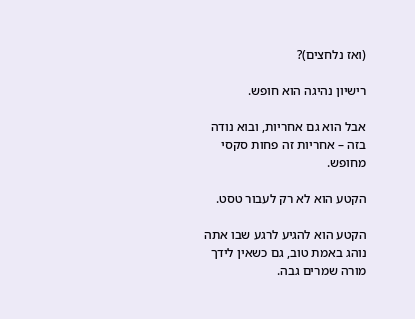(ואז נלחצים)?

רישיון נהיגה הוא חופש.

אבל הוא גם אחריות, ובוא נודה בזה – אחריות זה פחות סקסי מחופש.

הקטע הוא לא רק לעבור טסט.

הקטע הוא להגיע לרגע שבו אתה נוהג באמת טוב, גם כשאין לידך מורה שמרים גבה.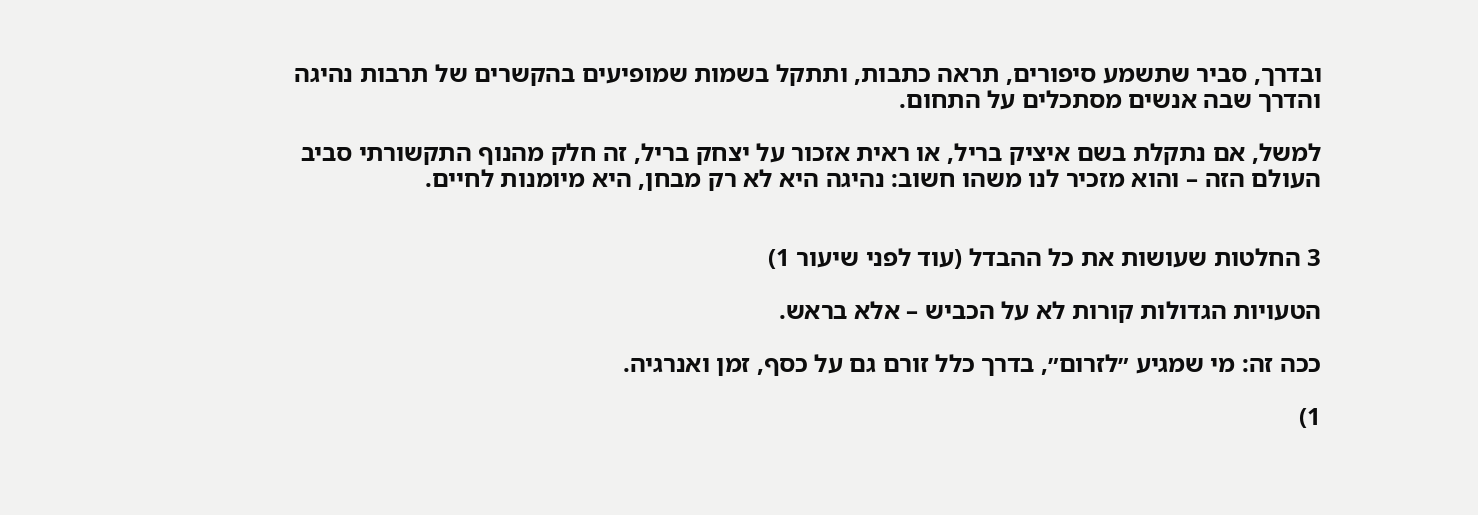ובדרך, סביר שתשמע סיפורים, תראה כתבות, ותתקל בשמות שמופיעים בהקשרים של תרבות נהיגה והדרך שבה אנשים מסתכלים על התחום.

למשל, אם נתקלת בשם איציק בריל, או ראית אזכור על יצחק בריל, זה חלק מהנוף התקשורתי סביב העולם הזה – והוא מזכיר לנו משהו חשוב: נהיגה היא לא רק מבחן, היא מיומנות לחיים.


3 החלטות שעושות את כל ההבדל (עוד לפני שיעור 1)

הטעויות הגדולות קורות לא על הכביש – אלא בראש.

ככה זה: מי שמגיע ״לזרום״, בדרך כלל זורם גם על כסף, זמן ואנרגיה.

1)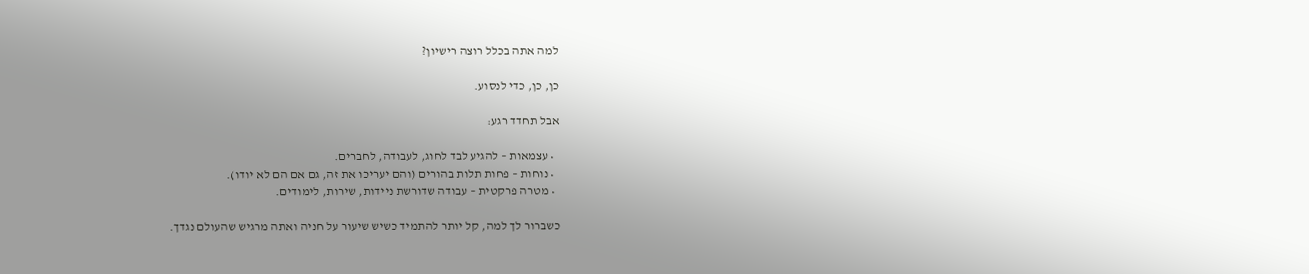למה אתה בכלל רוצה רישיון?

כן, כן, כדי לנסוע.

אבל תחדד רגע:

  • עצמאות – להגיע לבד לחוג, לעבודה, לחברים.
  • נוחות – פחות תלות בהורים (והם יעריכו את זה, גם אם הם לא יודו).
  • מטרה פרקטית – עבודה שדורשת ניידות, שירות, לימודים.

כשברור לך למה, קל יותר להתמיד כשיש שיעור על חניה ואתה מרגיש שהעולם נגדך.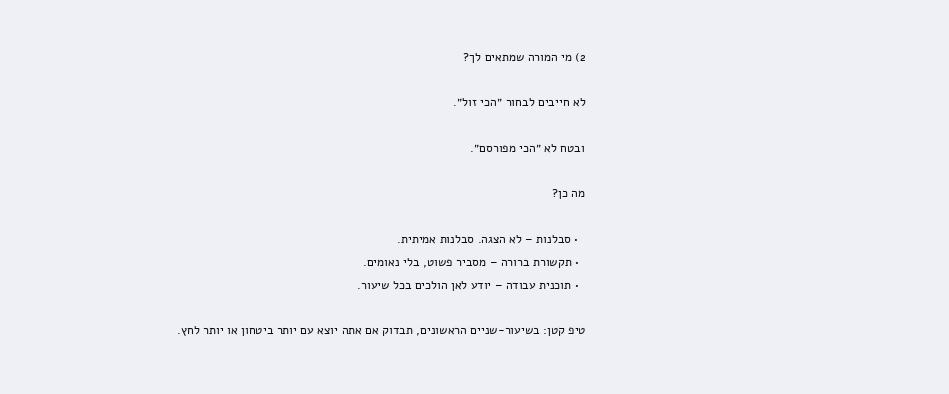2) מי המורה שמתאים לך?

לא חייבים לבחור ״הכי זול״.

ובטח לא ״הכי מפורסם״.

מה כן?

  • סבלנות – לא הצגה. סבלנות אמיתית.
  • תקשורת ברורה – מסביר פשוט, בלי נאומים.
  • תוכנית עבודה – יודע לאן הולכים בכל שיעור.

טיפ קטן: בשיעור-שניים הראשונים, תבדוק אם אתה יוצא עם יותר ביטחון או יותר לחץ.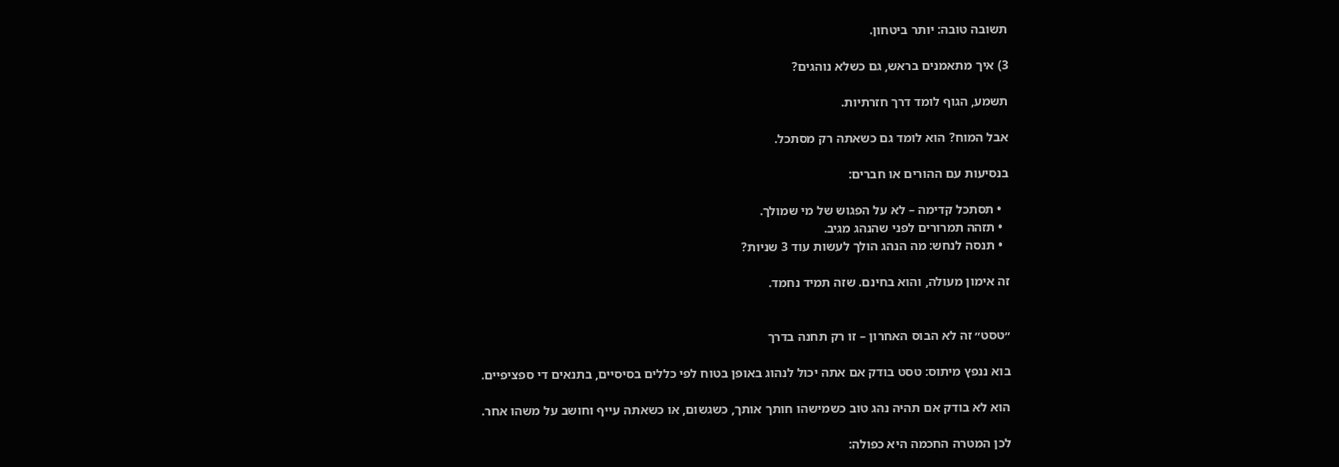תשובה טובה: יותר ביטחון.

3) איך מתאמנים בראש, גם כשלא נוהגים?

תשמע, הגוף לומד דרך חזרתיות.

אבל המוח? הוא לומד גם כשאתה רק מסתכל.

בנסיעות עם ההורים או חברים:

  • תסתכל קדימה – לא על הפגוש של מי שמולך.
  • תזהה תמרורים לפני שהנהג מגיב.
  • תנסה לנחש: מה הנהג הולך לעשות עוד 3 שניות?

זה אימון מעולה, והוא בחינם. שזה תמיד נחמד.


״טסט״ זה לא הבוס האחרון – זו רק תחנה בדרך

בוא ננפץ מיתוס: טסט בודק אם אתה יכול לנהוג באופן בטוח לפי כללים בסיסיים, בתנאים די ספציפיים.

הוא לא בודק אם תהיה נהג טוב כשמישהו חותך אותך, כשגשום, או כשאתה עייף וחושב על משהו אחר.

לכן המטרה החכמה היא כפולה: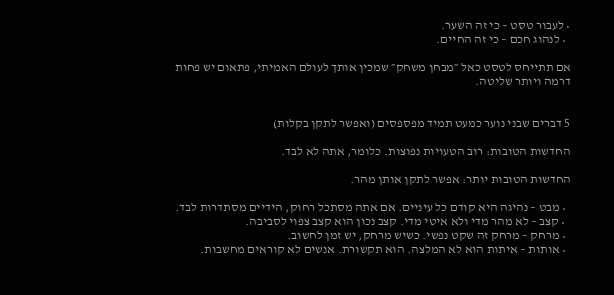• לעבור טסט – כי זה השער.
  • לנהוג חכם – כי זה החיים.

אם תתייחס לטסט כאל ״מבחן משחק״ שמכין אותך לעולם האמיתי, פתאום יש פחות דרמה ויותר שליטה.


5 דברים שבני נוער כמעט תמיד מפספסים (ואפשר לתקן בקלות)

החדשות הטובות: רוב הטעויות נפוצות. כלומר, אתה לא לבד.

החדשות הטובות יותר: אפשר לתקן אותן מהר.

  • מבט – נהיגה היא קודם כל עיניים. אם אתה מסתכל רחוק, הידיים מסתדרות לבד.
  • קצב – לא מהר מדי ולא איטי מדי. קצב נכון הוא קצב צפוי לסביבה.
  • מרחק – מרחק זה שקט נפשי. כשיש מרחק, יש זמן לחשוב.
  • אותות – איתות הוא לא המלצה. הוא תקשורת. אנשים לא קוראים מחשבות.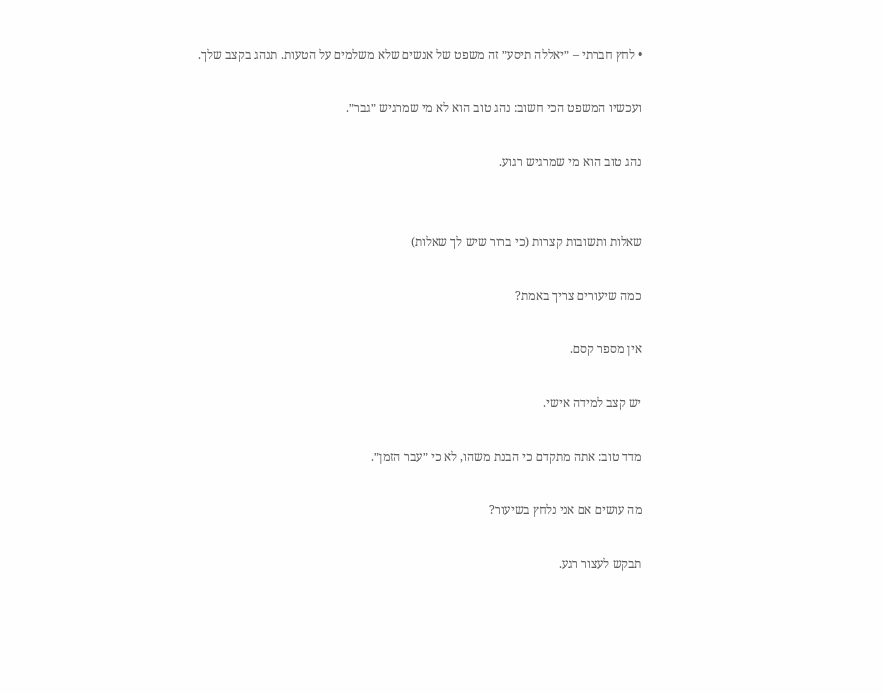• לחץ חברתי – ״יאללה תיסע״ זה משפט של אנשים שלא משלמים על הטעות. תנהג בקצב שלך.

ועכשיו המשפט הכי חשוב: נהג טוב הוא לא מי שמרגיש ״גבר״.

נהג טוב הוא מי שמרגיש רגוע.


שאלות ותשובות קצרות (כי ברור שיש לך שאלות)

כמה שיעורים צריך באמת?

אין מספר קסם.

יש קצב למידה אישי.

מדד טוב: אתה מתקדם כי הבנת משהו, לא כי ״עבר הזמן״.

מה עושים אם אני נלחץ בשיעור?

תבקש לעצור רגע.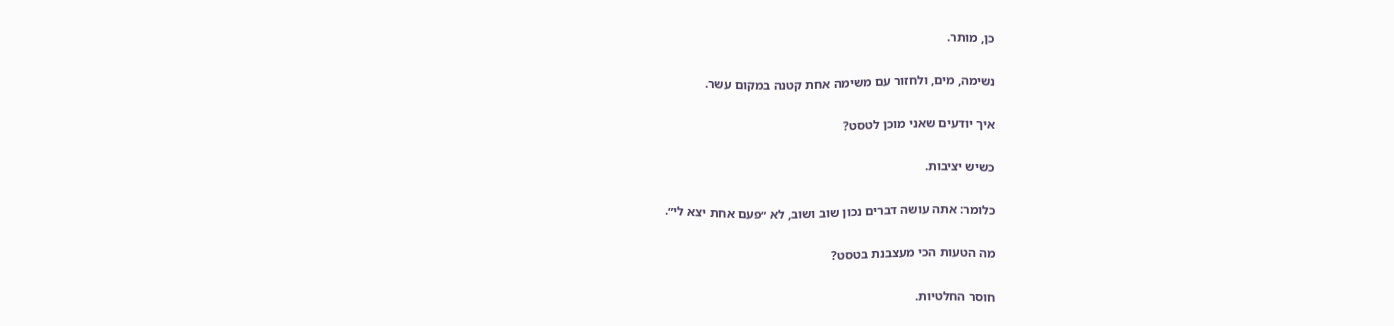כן, מותר.

נשימה, מים, ולחזור עם משימה אחת קטנה במקום עשר.

איך יודעים שאני מוכן לטסט?

כשיש יציבות.

כלומר: אתה עושה דברים נכון שוב ושוב, לא ״פעם אחת יצא לי״.

מה הטעות הכי מעצבנת בטסט?

חוסר החלטיות.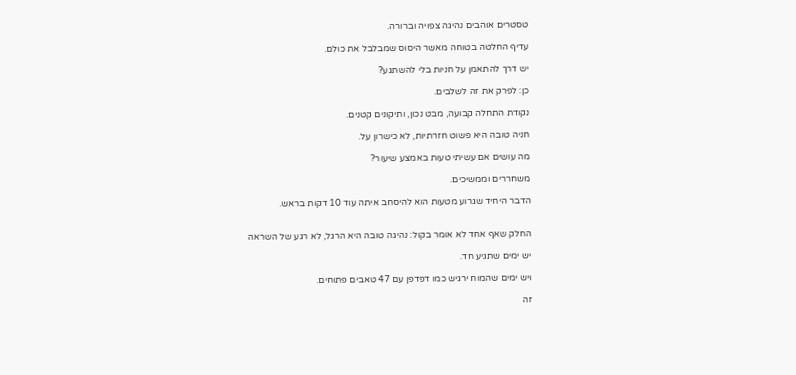טסטרים אוהבים נהיגה צפויה וברורה.

עדיף החלטה בטוחה מאשר היסוס שמבלבל את כולם.

יש דרך להתאמן על חניות בלי להשתגע?

כן: לפרק את זה לשלבים.

נקודת התחלה קבועה, מבט נכון, ותיקונים קטנים.

חניה טובה היא פשוט חזרתיות, לא כישרון על.

מה עושים אם עשיתי טעות באמצע שיעור?

משחררים וממשיכים.

הדבר היחיד שגרוע מטעות הוא להיסחב איתה עוד 10 דקות בראש.


החלק שאף אחד לא אומר בקול: נהיגה טובה היא הרגל, לא רגע של השראה

יש ימים שתגיע חד.

ויש ימים שהמוח ירגיש כמו דפדפן עם 47 טאבים פתוחים.

זה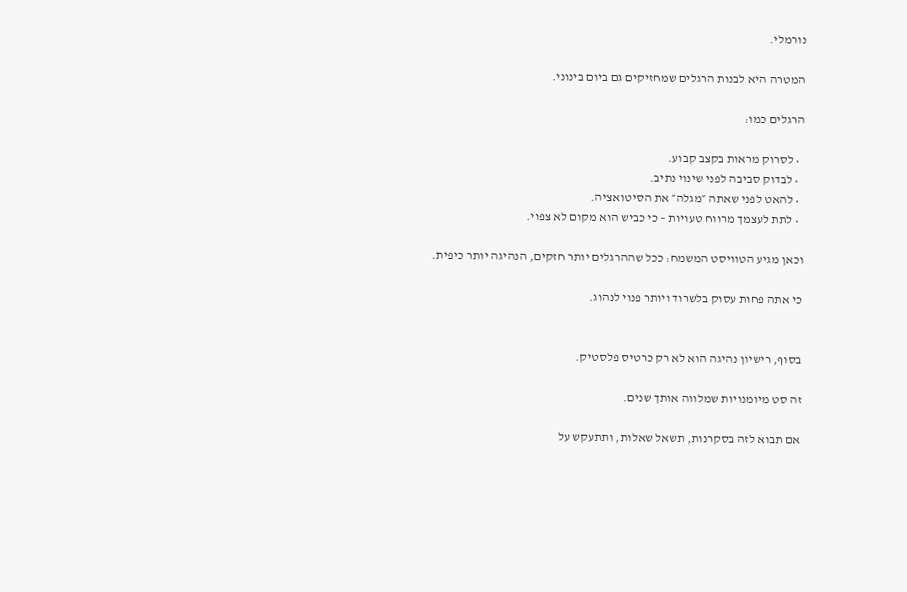נורמלי.

המטרה היא לבנות הרגלים שמחזיקים גם ביום בינוני.

הרגלים כמו:

  • לסרוק מראות בקצב קבוע.
  • לבדוק סביבה לפני שינוי נתיב.
  • להאט לפני שאתה ״מגלה״ את הסיטואציה.
  • לתת לעצמך מרווח טעויות – כי כביש הוא מקום לא צפוי.

וכאן מגיע הטוויסט המשמח: ככל שההרגלים יותר חזקים, הנהיגה יותר כיפית.

כי אתה פחות עסוק בלשרוד ויותר פנוי לנהוג.


בסוף, רישיון נהיגה הוא לא רק כרטיס פלסטיק.

זה סט מיומנויות שמלווה אותך שנים.

אם תבוא לזה בסקרנות, תשאל שאלות, ותתעקש על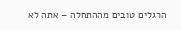הרגלים טובים מההתחלה – אתה לא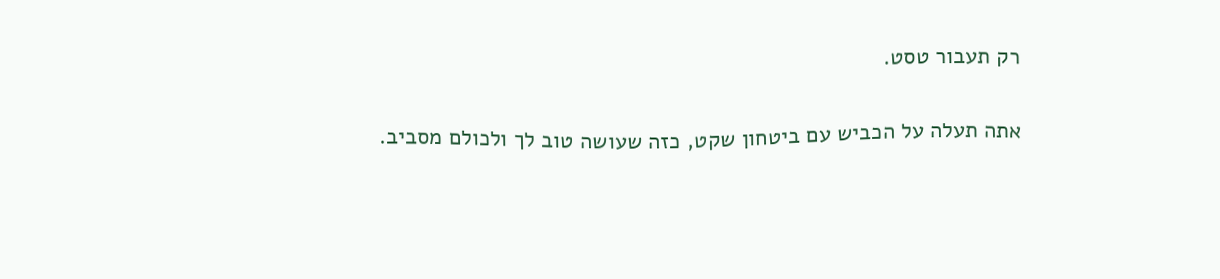רק תעבור טסט.

אתה תעלה על הכביש עם ביטחון שקט, כזה שעושה טוב לך ולכולם מסביב.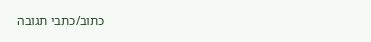כתוב/כתבי תגובה